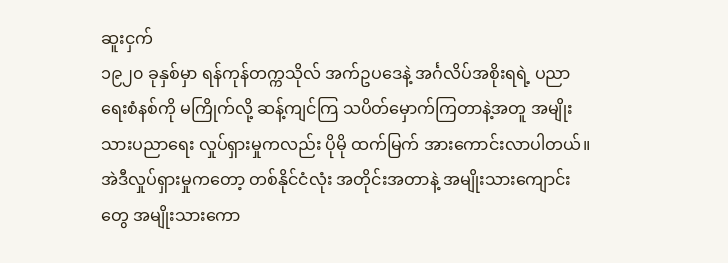ဆူးငှက်
၁၉၂၀ ခုနှစ်မှာ ရန်ကုန်တက္ကသိုလ် အက်ဥပဒေနဲ့ အင်္ဂလိပ်အစိုးရရဲ့ ပညာရေးစံနစ်ကို မကြိုက်လို့ ဆန့်ကျင်ကြ သပိတ်မှောက်ကြတာနဲ့အတူ အမျိုးသားပညာရေး လှုပ်ရှားမှုကလည်း ပိုမို ထက်မြက် အားကောင်းလာပါတယ်။ အဲဒီလှုပ်ရှားမှုကတော့ တစ်နိုင်ငံလုံး အတိုင်းအတာနဲ့ အမျိုးသားကျောင်းတွေ အမျိုးသားကော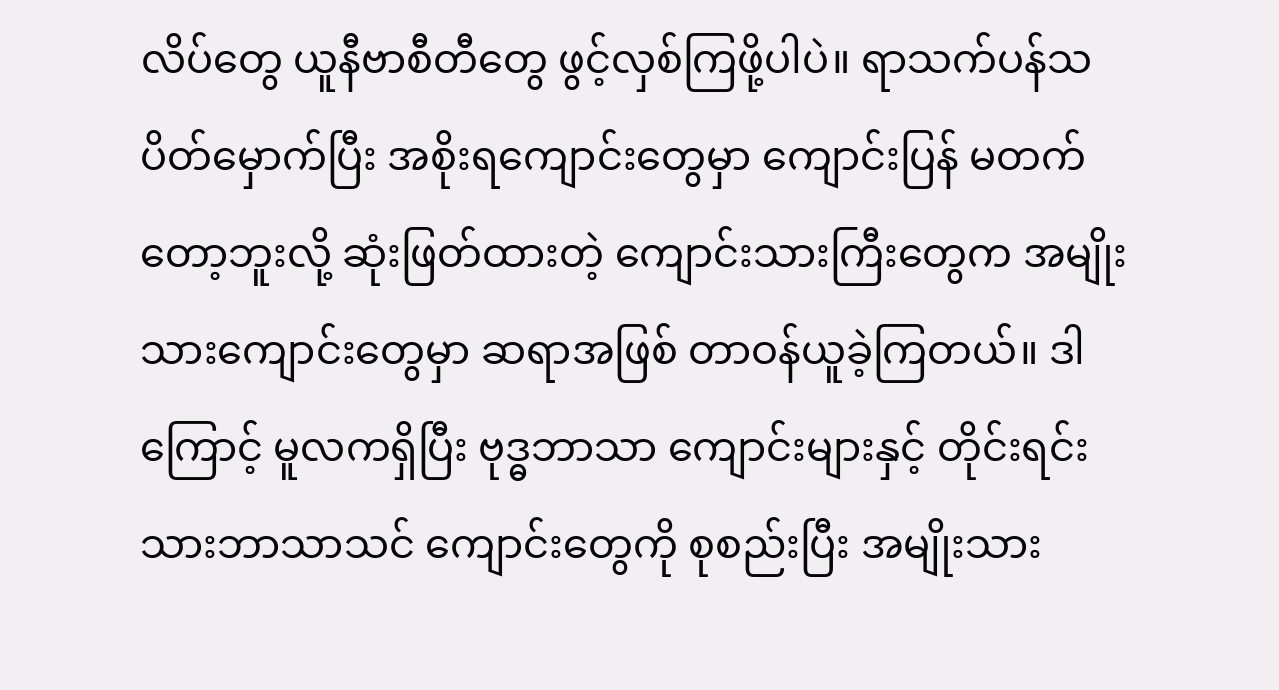လိပ်တွေ ယူနီဗာစီတီတွေ ဖွင့်လှစ်ကြဖို့ပါပဲ။ ရာသက်ပန်သပိတ်မှောက်ပြီး အစိုးရကျောင်းတွေမှာ ကျောင်းပြန် မတက်တော့ဘူးလို့ ဆုံးဖြတ်ထားတဲ့ ကျောင်းသားကြီးတွေက အမျိုးသားကျောင်းတွေမှာ ဆရာအဖြစ် တာဝန်ယူခဲ့ကြတယ်။ ဒါကြောင့် မူလကရှိပြီး ဗုဒ္ဓဘာသာ ကျောင်းများနှင့် တိုင်းရင်းသားဘာသာသင် ကျောင်းတွေကို စုစည်းပြီး အမျိုးသား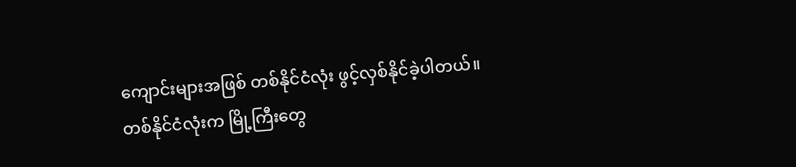ကျောင်းများအဖြစ် တစ်နိုင်ငံလုံး ဖွင့်လှစ်နိုင်ခဲ့ပါတယ်။
တစ်နိုင်ငံလုံးက မြို့ကြီးတွေ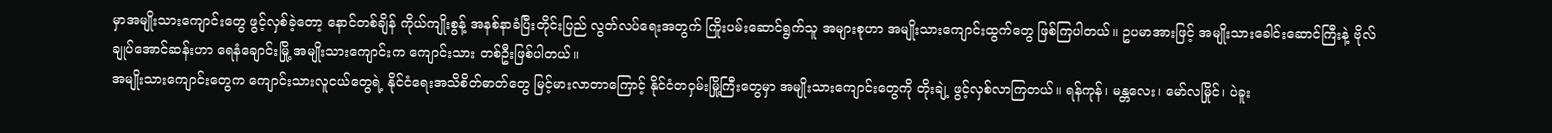မှာအမျိုးသားကျောင်းတွေ ဖွင့်လှစ်ခဲ့တော့ နောင်တစ်ချိန် ကိုယ်ကျိုးစွန့် အနစ်နာခံပြီးတိုင်းပြည် လွတ်လပ်ရေးအတွက် ကြိုးပမ်းဆောင်ရွက်သူ အများစုဟာ အမျိုးသားကျောင်းထွက်တွေ ဖြစ်ကြပါတယ်။ ဥပမာအားဖြင့် အမျိုးသားခေါင်းဆောင်ကြီးနဲ့ ဗိုလ်ချုပ်အောင်ဆန်းဟာ ရေနံချောင်းမြို့ အမျိုးသားကျောင်းက ကျောင်းသား တစ်ဦးဖြစ်ပါတယ်။
အမျိုးသားကျောင်းတွေက ကျောင်းသားလူငယ်တွေရဲ့ နိုင်ငံရေးအသိစိတ်ဓာတ်တွေ မြင့်မားလာတာကြောင့် နိုင်ငံတဝှမ်းမြို့ကြီးတွေမှာ အမျိုးသားကျောင်းတွေကို တိုးချဲ့ ဖွင့်လှစ်လာကြတယ်။ ရန်ကုန်၊ မန္တလေး၊ မော်လမြိုင်၊ ပဲခူး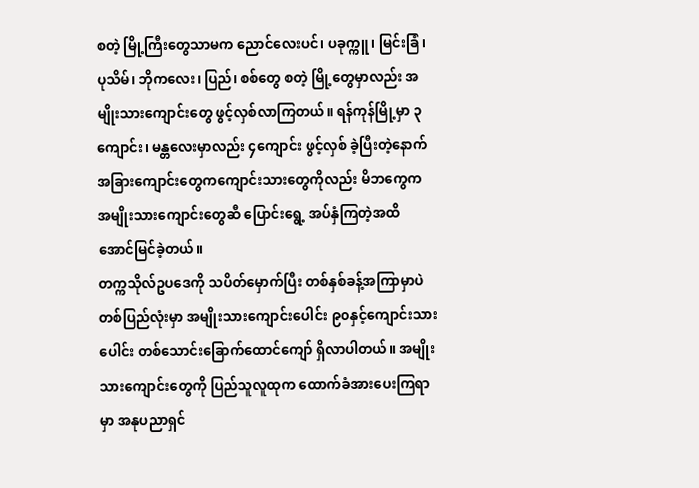စတဲ့ မြို့ကြီးတွေသာမက ညောင်လေးပင်၊ ပခုက္ကူ၊ မြင်းခြံ၊ ပုသိမ်၊ ဘိုကလေး၊ ပြည်၊ စစ်တွေ စတဲ့ မြို့တွေမှာလည်း အမျိုးသားကျောင်းတွေ ဖွင့်လှစ်လာကြတယ်။ ရန်ကုန်မြို့မှာ ၃ကျောင်း၊ မန္တလေးမှာလည်း ၄ကျောင်း ဖွင့်လှစ် ခဲ့ပြီးတဲ့နောက် အခြားကျောင်းတွေကကျောင်းသားတွေကိုလည်း မိဘကွေက အမျိုးသားကျောင်းတွေဆီ ပြောင်းရွေ့ အပ်နှံကြတဲ့အထိ အောင်မြင်ခဲ့တယ်။
တက္ကသိုလ်ဥပဒေကို သပိတ်မှောက်ပြီး တစ်နှစ်ခန့်အကြာမှာပဲ တစ်ပြည်လုံးမှာ အမျိုးသားကျောင်းပေါင်း ၉၀နှင့်ကျောင်းသားပေါင်း တစ်သောင်းခြောက်ထောင်ကျော် ရှိလာပါတယ်။ အမျိုးသားကျောင်းတွေကို ပြည်သူလူထုက ထောက်ခံအားပေးကြရာမှာ အနုပညာရှင်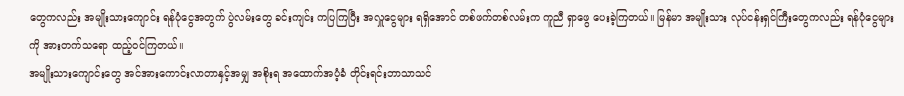တွေကလည်း အမျိုးသားကျောင်း ရန်ပုံငွေအတွက် ပွဲလမ်းတွေ ခင်းကျင်း ကပြကြပြီး အလှူငွေများ ရရှိအောင် တစ်ဖက်တစ်လမ်းက ကူညီ ရှာဖွေ ပေးခဲ့ကြတယ်။ မြန်မာ အမျိုးသား လုပ်ငန်းရှင်ကြီးတွေကလည်း ရန်ပုံငွေများကို အားတက်သရော ထည့်ဝင်ကြတယ်။
အမျိုးသားကျောင်းတွေ အင်အားကောင်းလာတာနှင့်အမျှ အစိုးရ အထောက်အပံ့ခံ တိုင်းရင်းဘာသာသင်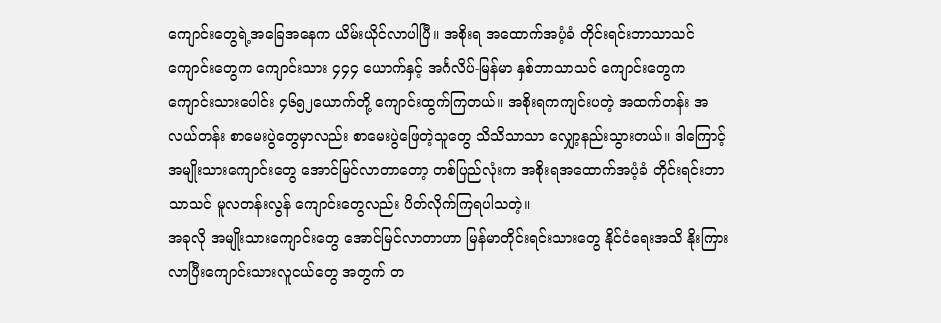ကျောင်းတွေရဲ့အခြေအနေက ယိမ်းယိုင်လာပါပြီ။ အစိုးရ အထောက်အပံ့ခံ တိုင်းရင်းဘာသာသင် ကျောင်းတွေက ကျောင်းသား ၄၄၄ ယောက်နှင့် အင်္ဂလိပ်-မြန်မာ နှစ်ဘာသာသင် ကျောင်းတွေက ကျောင်းသားပေါင်း ၄၆၅၂ယောက်တို့ ကျောင်းထွက်ကြတယ်။ အစိုးရကကျင်းပတဲ့ အထက်တန်း အလယ်တန်း စာမေးပွဲတွေမှာလည်း စာမေးပွဲဖြေတဲ့သူတွေ သိသိသာသာ လျှော့နည်းသွားတယ်။ ဒါကြောင့် အမျိုးသားကျောင်းတွေ အောင်မြင်လာတာတော့ တစ်ပြည်လုံးက အစိုးရအထောက်အပံ့ခံ တိုင်းရင်းဘာသာသင် မူလတန်းလွန် ကျောင်းတွေလည်း ပိတ်လိုက်ကြရပါသတဲ့။
အခုလို အမျိုးသားကျောင်းတွေ အောင်မြင်လာတာဟာ မြန်မာတိုင်းရင်းသားတွေ နိုင်ငံရေးအသိ နိုးကြားလာပြီးကျောင်းသားလူငယ်တွေ အတွက် တ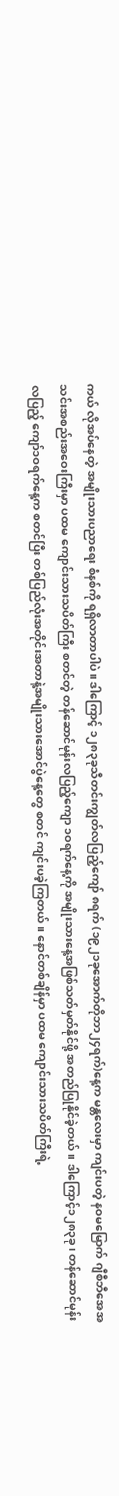ကယ် လိုအပ်နေတဲ့ အမျိုးသားပညာရေး စံနစ်ကို ရရှိလာတာပါပဲ။ ဒါကြောင့် ၁၂၈၃ခုသီတင်းကျွတ်လပြည့်ကျော် ၈ရက် (၁၉၂၁ခုအောက်တိုဘာ၂၄ရက်)နေ့က မန္တလေးမှာ ကျင်းပတဲ့ နဝမမြောက် ဂျီစီဘီအေအသင်းအစည်းအဝေးကြီးမှာ ပထမ ကျောင်းသားသပိတ်ကြီး စတင်တဲ့ တန်ဆောင်မုန်းလပြည့်ကျော ၁ဝရက်နေ့ကို အမျိုးသားနေ့အဖြစ်သတ်မှတ်နိုင်ဖို့ အတည်ပြုနိုင်ခဲ့တယ်။ ဒါကြောင့်၁၂၈၃ခု၊ တန်ဆောင်မုန်းလပြည့် ကျော်၁ဝရက်နေ့က စတင်ပြီး တစ်ပြည်လုံးအတိုင်းအတာနဲ့အမျိုးသားအောင်ပွဲနေ့တွေ စတင် ကျင်းပခဲ့ကြတယ်။ နောင်တစ်ချိန်မှာ ပထမ ကျောင်းသားသပိတ်ကြီးရဲ့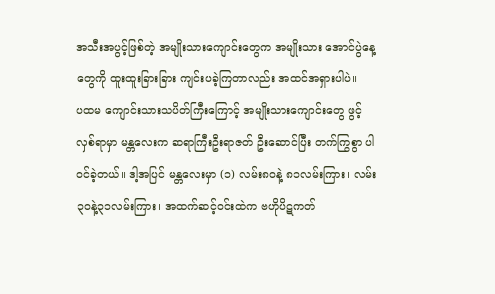အသီးအပွင့်ဖြစ်တဲ့ အမျိုးသားကျောင်းတွေက အမျိုးသား အောင်ပွဲနေ့တွေကို ထူးထူးခြားခြား ကျင်းပခဲ့ကြတာလည်း အထင်အရှားပါပဲ။
ပထမ ကျောင်းသားသပိတ်ကြီးကြောင့် အမျိုးသားကျောင်းတွေ ဖွင့်လှစ်ရာမှာ မန္တလေးက ဆရာကြီးဦးရာဇတ် ဦးဆောင်ပြီး တက်ကြွစွာ ပါဝင်ခဲ့တယ်။ ဒါ့အပြင် မန္တလေးမှာ (၁) လမ်း၈ဝနဲ့ ၈၁လမ်းကြား၊ လမ်း၃ဝနဲ့၃၁လမ်းကြား၊ အထက်ဆင့်ဝင်းထဲက ဗဟိုပိဋကတ်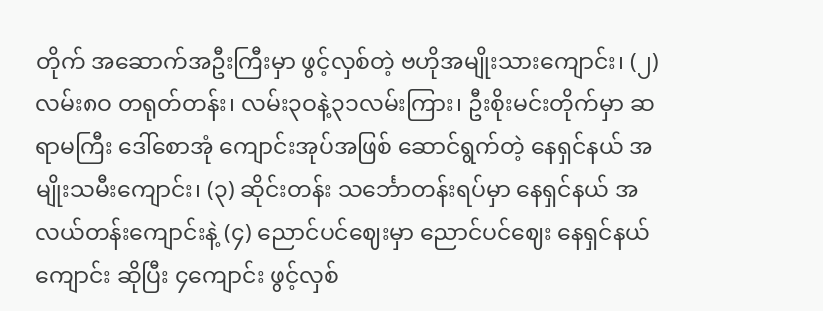တိုက် အဆောက်အဦးကြီးမှာ ဖွင့်လှစ်တဲ့ ဗဟိုအမျိုးသားကျောင်း၊ (၂) လမ်း၈ဝ တရုတ်တန်း၊ လမ်း၃ဝနဲ့၃၁လမ်းကြား၊ ဦးစိုးမင်းတိုက်မှာ ဆရာမကြီး ဒေါ်စောအုံ ကျောင်းအုပ်အဖြစ် ဆောင်ရွက်တဲ့ နေရှင်နယ် အမျိုးသမီးကျောင်း၊ (၃) ဆိုင်းတန်း သင်္ဘောတန်းရပ်မှာ နေရှင်နယ် အလယ်တန်းကျောင်းနဲ့ (၄) ညောင်ပင်ဈေးမှာ ညောင်ပင်ဈေး နေရှင်နယ်ကျောင်း ဆိုပြီး ၄ကျောင်း ဖွင့်လှစ်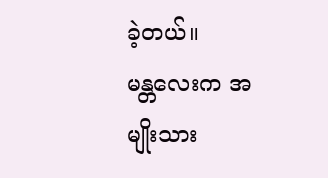ခဲ့တယ်။
မန္တလေးက အမျိုးသား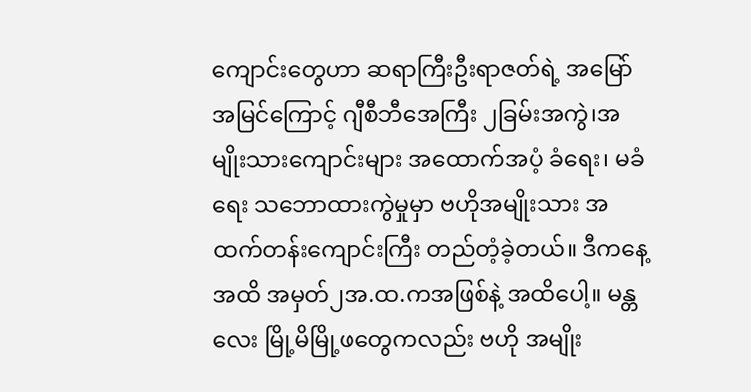ကျောင်းတွေဟာ ဆရာကြီးဦးရာဇတ်ရဲ့ အမြော်အမြင်ကြောင့် ဂျီစီဘီအေကြီး ၂ခြမ်းအကွဲ၊အမျိုးသားကျောင်းများ အထောက်အပံ့ ခံရေး၊ မခံရေး သဘောထားကွဲမှုမှာ ဗဟိုအမျိုးသား အထက်တန်းကျောင်းကြီး တည်တံ့ခဲ့တယ်။ ဒီကနေ့အထိ အမှတ်၂အ.ထ.ကအဖြစ်နဲ့ အထိပေါ့။ မန္တလေး မြို့မိမြို့ဖတွေကလည်း ဗဟို အမျိုး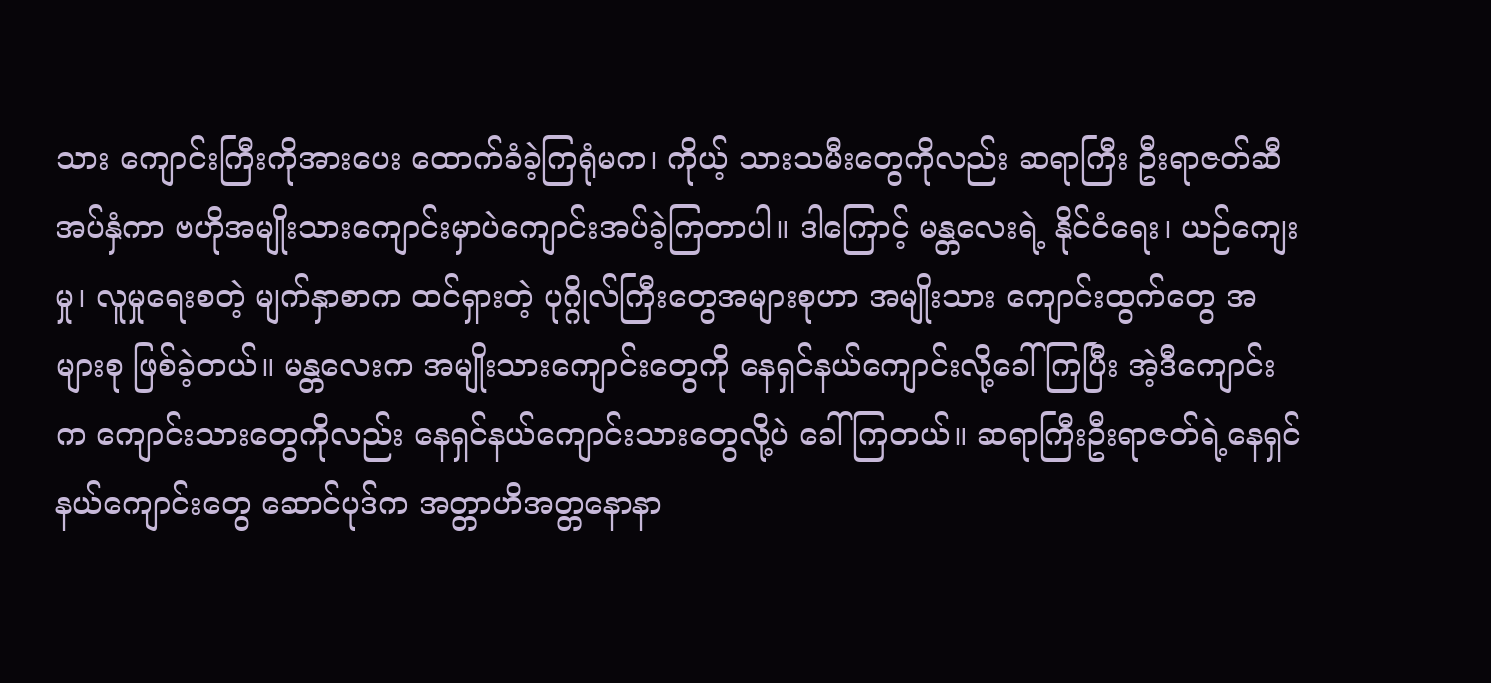သား ကျောင်းကြီးကိုအားပေး ထောက်ခံခဲ့ကြရုံမက၊ ကိုယ့် သားသမီးတွေကိုလည်း ဆရာကြီး ဦးရာဇတ်ဆီ အပ်နှံကာ ဗဟိုအမျိုးသားကျောင်းမှာပဲကျောင်းအပ်ခဲ့ကြတာပါ။ ဒါကြောင့် မန္တလေးရဲ့ နိုင်ငံရေး၊ ယဉ်ကျေးမှု၊ လူမှုရေးစတဲ့ မျက်နှာစာက ထင်ရှားတဲ့ ပုဂ္ဂိုလ်ကြီးတွေအများစုဟာ အမျိုးသား ကျောင်းထွက်တွေ အများစု ဖြစ်ခဲ့တယ်။ မန္တလေးက အမျိုးသားကျောင်းတွေကို နေရှင်နယ်ကျောင်းလို့ခေါ်ကြပြီး အဲ့ဒီကျောင်းက ကျောင်းသားတွေကိုလည်း နေရှင်နယ်ကျောင်းသားတွေလို့ပဲ ခေါ်ကြတယ်။ ဆရာကြီးဦးရာဇတ်ရဲ့နေရှင်နယ်ကျောင်းတွေ ဆောင်ပုဒ်က အတ္တာဟိအတ္တနောနာ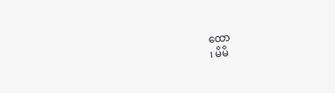ထော
၊ မိမိ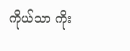ကိုယ်သာ ကိုး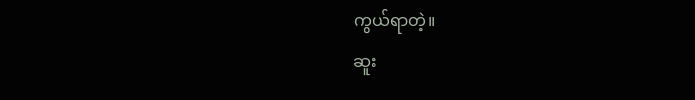ကွယ်ရာတဲ့။
ဆူး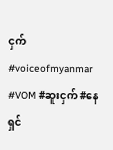ငှက်
#voiceofmyanmar #VOM #ဆူးငှက် #နေရှင်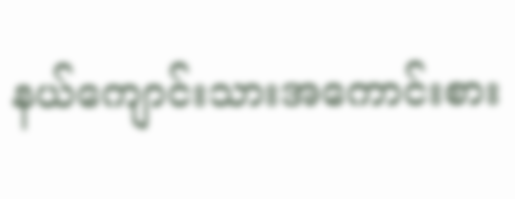နယ်ကျောင်းသားအကောင်းစား